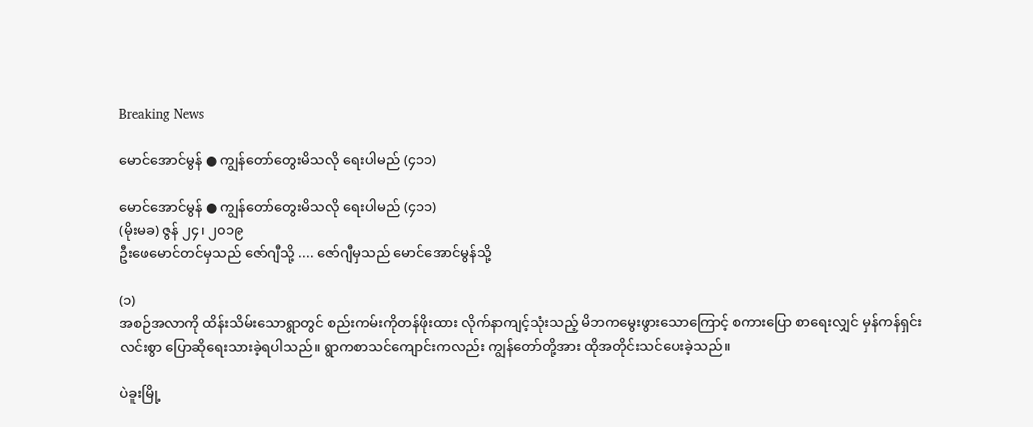Breaking News

မောင်အောင်မွန် ● ကျွန်တော်တွေးမိသလို ရေးပါမည် (၄၁၁)

မောင်အောင်မွန် ● ကျွန်တော်တွေးမိသလို ရေးပါမည် (၄၁၁)
(မိုးမခ) ဇွန် ၂၄၊ ၂၀၁၉
ဦးဖေမောင်တင်မှသည် ဇော်ဂျီသို့ .... ဇော်ဂျီမှသည် မောင်အောင်မွန်သို့

(၁)
အစဉ်အလာကို ထိန်းသိမ်းသောရွာတွင် စည်းကမ်းကိုတန်ဖိုးထား လိုက်နာကျင့်သုံးသည့် မိဘကမွေးဖွားသောကြောင့် စကားပြော စာရေးလျှင် မှန်ကန်ရှင်းလင်းစွာ ပြောဆိုရေးသားခဲ့ရပါသည်။ ရွာကစာသင်ကျောင်းကလည်း ကျွန်တော်တို့အား ထိုအတိုင်းသင်ပေးခဲ့သည်။

ပဲခူးမြို့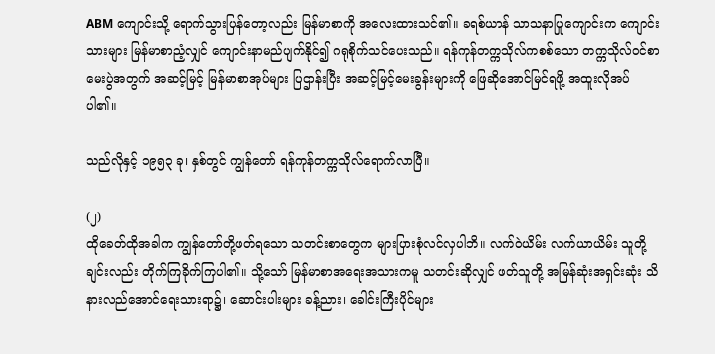ABM ကျောင်းသို့ ရောက်သွားပြန်တော့လည်း မြန်မာစာကို အလေးထားသင်၏။ ခရစ်ယာန် သာသနာပြုကျောင်းက ကျောင်းသားများ မြန်မာစာညံ့လျှင် ကျောင်းနာမည်ပျက်နိုင်၍ ဂရုစိုက်သင်ပေးသည်။ ရန်ကုန်တက္ကသိုလ်ကစစ်သော တက္ကသိုလ်ဝင်စာမေးပွဲအတွက် အဆင့်မြင့် မြန်မာစာအုပ်များ ပြဌာန်းပြီး အဆင့်မြင့်မေးခွန်းများကို ဖြေဆိုအောင်မြင်ရဖို့ အထူးလိုအပ်ပါ၏။

သည်လိုနှင့် ၁၉၅၃ ခု၊ နှစ်တွင် ကျွန်တော် ရန်ကုန်တက္ကသိုလ်ရောက်လာပြီ။

(၂)
ထိုခေတ်ထိုအခါက ကျွန်တော်တို့ဖတ်ရသော သတင်းစာတွေက များပြားစုံလင်လှပါဘိ။ လက်ဝဲယိမ်း လက်ယာယိမ်း သူတို့ချင်းလည်း တိုက်ကြခိုက်ကြပါ၏။ သို့သော် မြန်မာစာအရေးအသားကမူ သတင်းဆိုလျှင် ဖတ်သူတို့ အမြန်ဆုံးအရှင်းဆုံး သိနားလည်အောင်ရေးသားရာ၌၊ ဆောင်းပါးများ ခန့်ညား၊ ခေါင်းကြီးပိုင်များ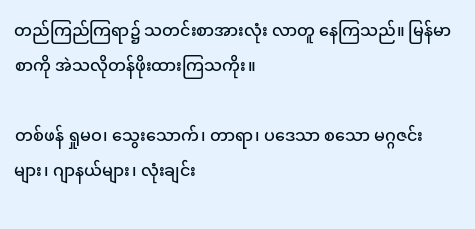တည်ကြည်ကြရာ၌ သတင်းစာအားလုံး လာတူ နေကြသည်။ မြန်မာစာကို အဲသလိုတန်ဖိုးထားကြသကိုး။

တစ်ဖန် ရှုမဝ၊ သွေးသောက်၊ တာရာ၊ ပဒေသာ စသော မဂ္ဂဇင်းများ၊ ဂျာနယ်များ၊ လုံးချင်း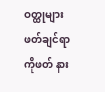ဝတ္ထုများ ဖတ်ချင်ရာကိုဖတ် နား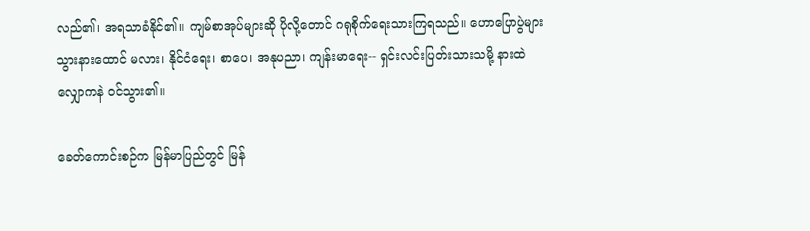လည်၏၊ အရသာခံနိုင်၏။ ကျမ်စာအုပ်များဆို ပိုလို့တောင် ဂရုစိုက်ရေးသားကြရသည်။ ဟောပြောပွဲများ သွားနားထောင် မလား၊ နိုင်ငံရေး၊ စာပေ၊ အနုပညာ၊ ကျန်းမာရေး-- ရှင်းလင်းပြတ်းသားသမို့ နားထဲလျှောကနဲ ဝင်သွား၏။

ခေတ်ကောင်းစဉ်က မြန်မာပြည်တွင် မြန်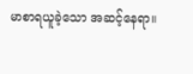မာစာရယူခဲ့သော အဆင့်နေရာ။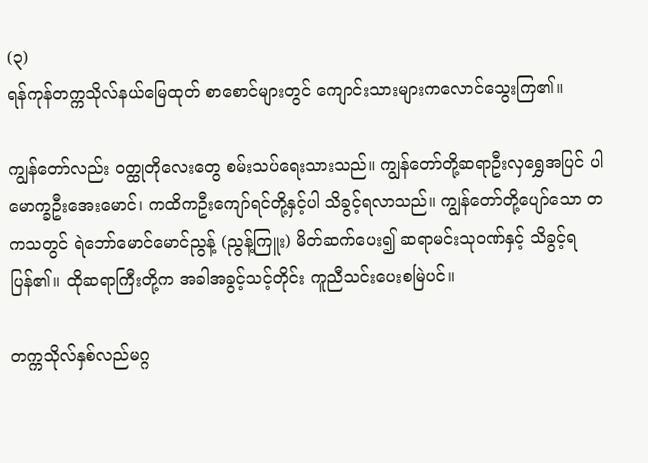(၃)
ရန်ကုန်တက္ကသိုလ်နယ်မြေထုတ် စာစောင်များတွင် ကျောင်းသားများကလောင်သွေးကြ၏။

ကျွန်တော်လည်း ဝတ္ထုတိုလေးတွေ စမ်းသပ်ရေးသားသည်။ ကျွန်တော်တို့ဆရာဦးလှရွှေအပြင် ပါမောက္ခဦးအေးမောင်၊ ကထိကဦးကျော်ရင်တို့နှင့်ပါ သိခွင့်ရလာသည်။ ကျွန်တော်တို့ပျော်သော တကသတွင် ရဲဘော်မောင်မောင်ညွန့် (ညွန့်ကြူး) မိတ်ဆက်ပေး၍ ဆရာမင်းသုဝဏ်နှင့် သိခွင့်ရပြန်၏။ ထိုဆရာကြီးတို့က အခါအခွင့်သင့်တိုင်း ကူညီသင်းပေးစမြဲပင်။

တက္ကသိုလ်နှစ်လည်မဂ္ဂ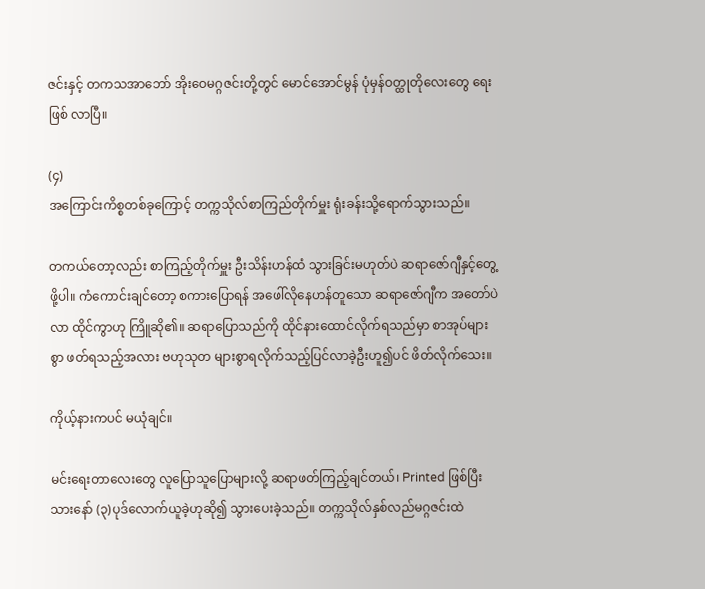ဇင်းနှင့် တကသအာဘော် အိုးဝေမဂ္ဂဇင်းတို့တွင် မောင်အောင်မွန် ပုံမှန်ဝတ္ထုတိုလေးတွေ ရေးဖြစ် လာပြီ။

(၄)
အကြောင်းကိစ္စတစ်ခုကြောင့် တက္ကသိုလ်စာကြည်တိုက်မှူး ရုံးခန်းသို့ရောက်သွားသည်။

တကယ်တော့လည်း စာကြည့်တိုက်မှူး ဦးသိန်းဟန်ထံ သွားခြင်းမဟုတ်ပဲ ဆရာဇော်ဂျီနှင့်တွေ့ဖို့ပါ။ ကံကောင်းချင်တော့ စကားပြောရန် အဖေါ်လိုနေဟန်တူသော ဆရာဇော်ဂျီက အတော်ပဲ လာ ထိုင်ကွာဟု ကြိူဆို၏။ ဆရာပြောသည်ကို ထိုင်နားထောင်လိုက်ရသည်မှာ စာအုပ်များစွာ ဖတ်ရသည့်အလား ဗဟုသုတ များစွာရလိုက်သည့်ပြင်လာခဲ့ဦးဟူ၍ပင် ဖိတ်လိုက်သေး။

ကိုယ့်နားကပင် မယုံချင်။

မင်းရေးတာလေးတွေ လူပြောသူပြောများလို့ ဆရာဖတ်ကြည့်ချင်တယ်၊ Printed ဖြစ်ပြီးသားနော် (၃)ပုဒ်လောက်ယူခဲ့ဟုဆို၍ သွားပေးခဲ့သည်။ တက္ကသိုလ်နှစ်လည်မဂ္ဂဇင်းထဲ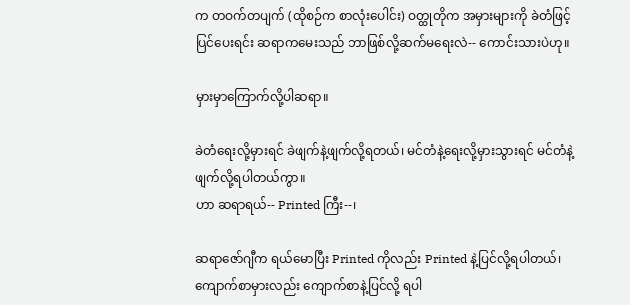က တဝက်တပျက် (ထိုစဉ်က စာလုံးပေါင်း) ဝတ္ထုတိုက အမှားများကို ခဲတံဖြင့်ပြင်ပေးရင်း ဆရာကမေးသည် ဘာဖြစ်လို့ဆက်မရေးလဲ-- ကောင်းသားပဲဟု။

မှားမှာကြောက်လို့ပါဆရာ။

ခဲတံရေးလို့မှားရင် ခဲဖျက်နဲ့ဖျက်လို့ရတယ်၊ မင်တံနဲ့ရေးလို့မှားသွားရင် မင်တံနဲ့ဖျက်လို့ရပါတယ်ကွာ။
ဟာ ဆရာရယ်-- Printed ကြီး--၊

ဆရာဇော်ဂျီက ရယ်မောပြီး Printed ကိုလည်း Printed နဲ့ပြင်လို့ရပါတယ်၊ ကျောက်စာမှားလည်း ကျောက်စာနဲ့ပြင်လို့ ရပါ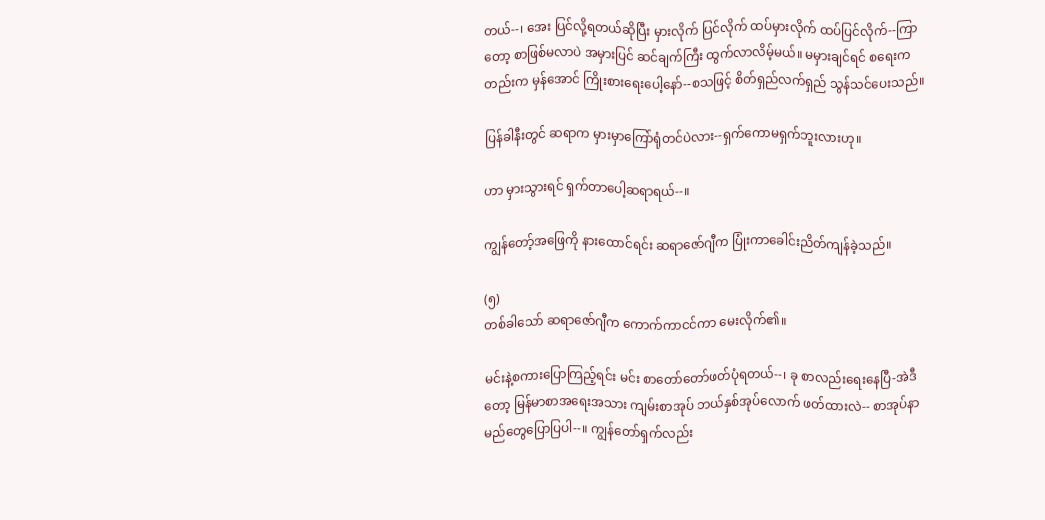တယ်--၊ အေး ပြင်လို့ရတယ်ဆိုပြီး မှားလိုက် ပြင်လိုက် ထပ်မှားလိုက် ထပ်ပြင်လိုက်--ကြာတော့ စာဖြစ်မလာပဲ အမှားပြင် ဆင်ချက်ကြီး ထွက်လာလိမ့်မယ်။ မမှားချင်ရင် စရေးကတည်းက မှန်အောင် ကြိုးစားရေးပေါ့နော်--စသဖြင့် စိတ်ရှည်လက်ရှည် သွန်သင်ပေးသည်။

ပြန်ခါနီးတွင် ဆရာက မှားမှာကြော်ရုံတင်ပဲလား--ရှက်ကောမရှက်ဘူးလားဟု။

ဟာ မှားသွားရင် ရှက်တာပေါ့ဆရာရယ်--။

ကျွန်တော့်အဖြေကို နားထောင်ရင်း ဆရာဇော်ဂျီက ပြုံးကာခေါင်းညိတ်ကျန်ခဲ့သည်။

(၅)
တစ်ခါသော် ဆရာဇော်ဂျီက ကောက်ကာငင်ကာ မေးလိုက်၏။

မင်းနဲ့စကားပြောကြည့်ရင်း မင်း စာတော်တော်ဖတ်ပုံရတယ်--၊ ခု စာလည်းရေးနေပြီ-အဲဒီတော့ မြန်မာစာအရေးအသား ကျမ်းစာအုပ် ဘယ်နှစ်အုပ်လောက် ဖတ်ထားလဲ-- စာအုပ်နာမည်တွေပြောပြပါ--။ ကျွန်တော်ရှက်လည်း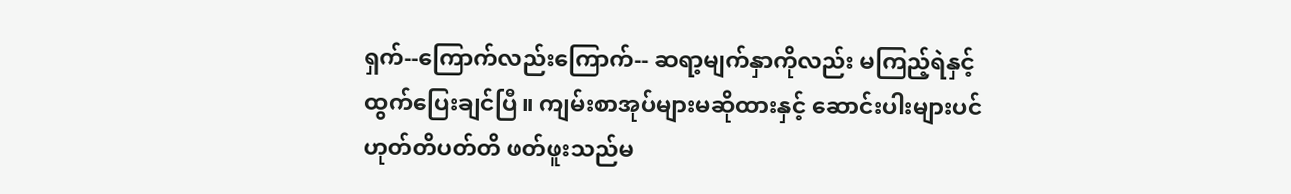ရှက်--ကြောက်လည်းကြောက်-- ဆရာ့မျက်နှာကိုလည်း မကြည့်ရဲနှင့် ထွက်ပြေးချင်ပြီ။ ကျမ်းစာအုပ်များမဆိုထားနှင့် ဆောင်းပါးများပင် ဟုတ်တိပတ်တိ ဖတ်ဖူးသည်မ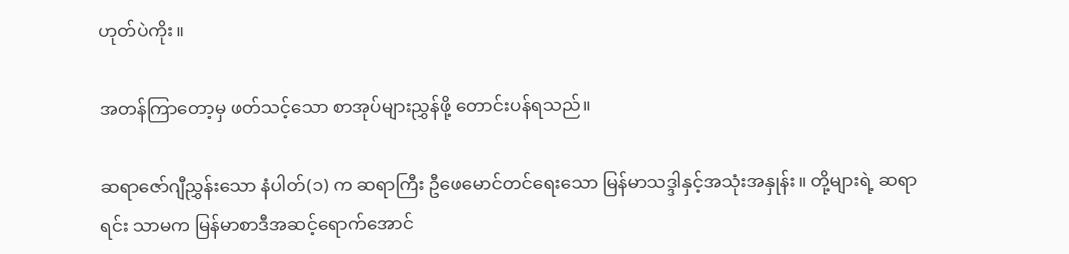ဟုတ်ပဲကိုး။

အတန်ကြာတော့မှ ဖတ်သင့်သော စာအုပ်များညွှန်ဖို့ တောင်းပန်ရသည်။

ဆရာဇော်ဂျီညွှန်းသော နံပါတ်(၁) က ဆရာကြီး ဦဖေမောင်တင်ရေးသော မြန်မာသဒ္ဒါနှင့်အသုံးအနှုန်း။ တို့များရဲ့ ဆရာရင်း သာမက မြန်မာစာဒီအဆင့်ရောက်အောင်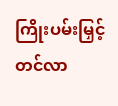ကြိုးပမ်းမြှင့်တင်လာ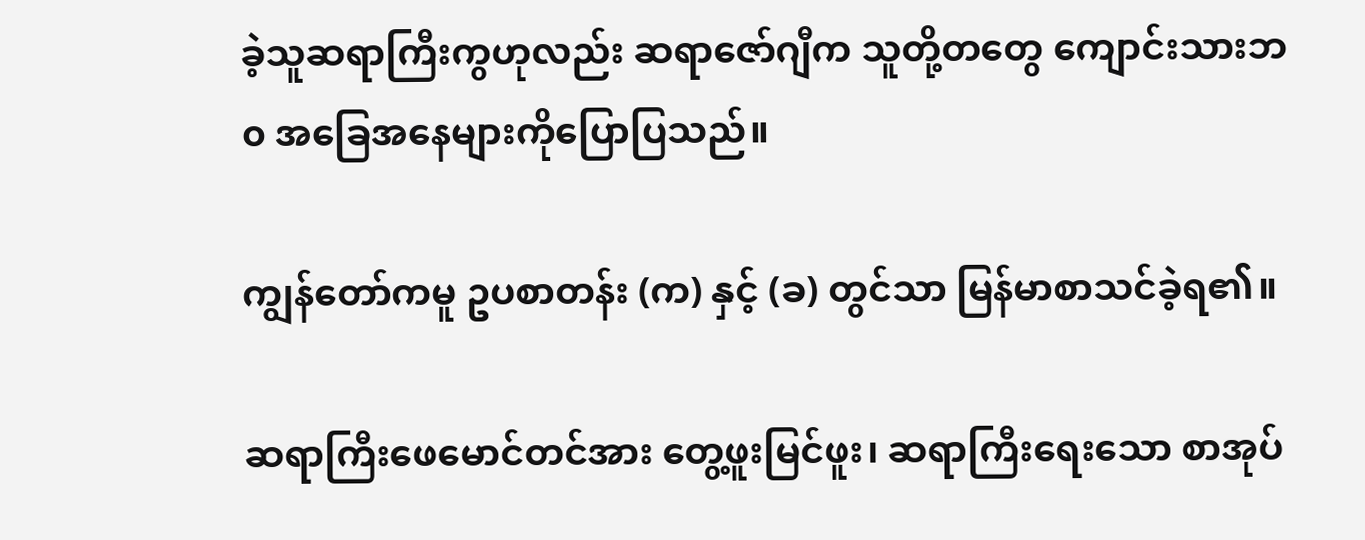ခဲ့သူဆရာကြီးကွဟုလည်း ဆရာဇော်ဂျီက သူတို့တတွေ ကျောင်းသားဘ၀ အခြေအနေများကိုပြောပြသည်။

ကျွန်တော်ကမူ ဥပစာတန်း (က) နှင့် (ခ) တွင်သာ မြန်မာစာသင်ခဲ့ရ၏။

ဆရာကြီးဖေမောင်တင်အား တွေ့ဖူးမြင်ဖူး၊ ဆရာကြီးရေးသော စာအုပ်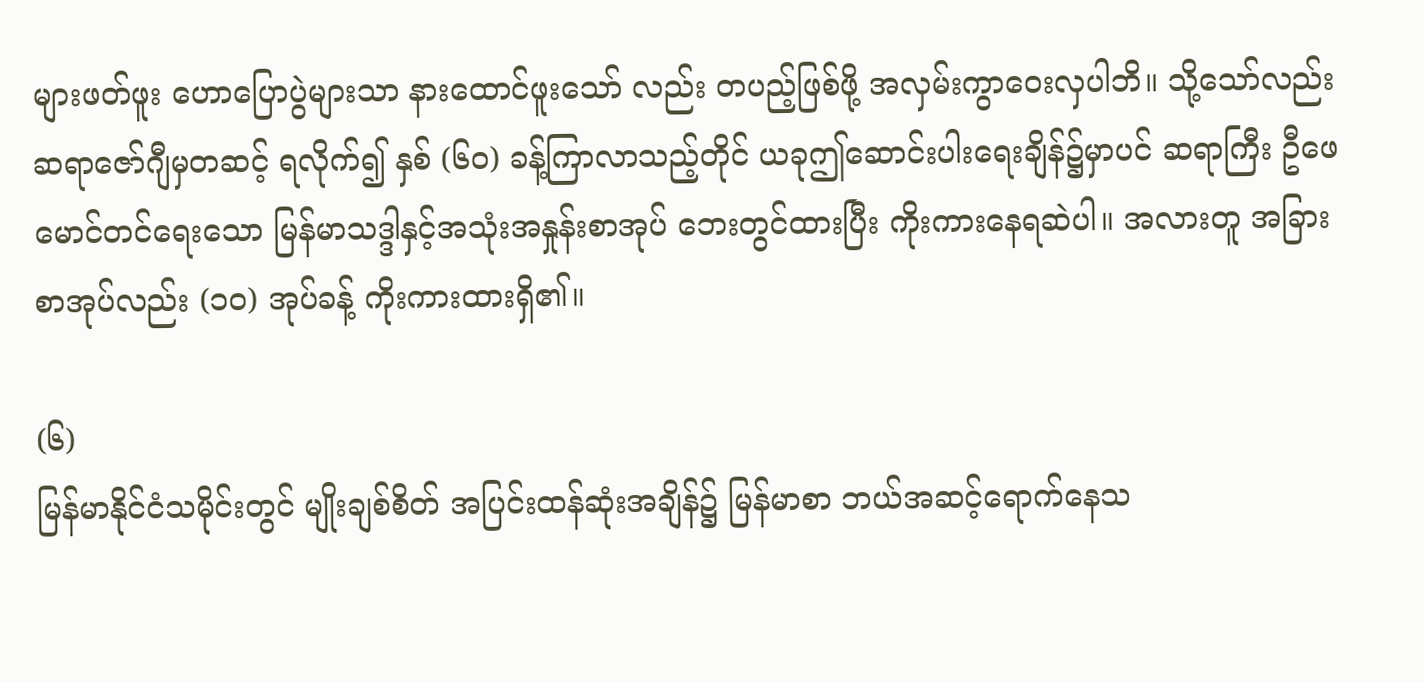များဖတ်ဖူး ဟောပြောပွဲများသာ နားထောင်ဖူးသော် လည်း တပည့်ဖြစ်ဖို့ အလှမ်းကွာဝေးလှပါဘိ။ သို့သော်လည်း ဆရာဇော်ဂျီမှတဆင့် ရလိုက်၍ နှစ် (၆၀) ခန့်ကြာလာသည့်တိုင် ယခုဤဆောင်းပါးရေးချိန်၌မှာပင် ဆရာကြီး ဦဖေမောင်တင်ရေးသော မြန်မာသဒ္ဒါနှင့်အသုံးအနှုန်းစာအုပ် ဘေးတွင်ထားပြီး ကိုးကားနေရဆဲပါ။ အလားတူ အခြားစာအုပ်လည်း (၁၀) အုပ်ခန့် ကိုးကားထားရှိ၏။

(၆)
မြန်မာနိုင်ငံသမိုင်းတွင် မျိုးချစ်စိတ် အပြင်းထန်ဆုံးအချိန်၌ မြန်မာစာ ဘယ်အဆင့်ရောက်နေသ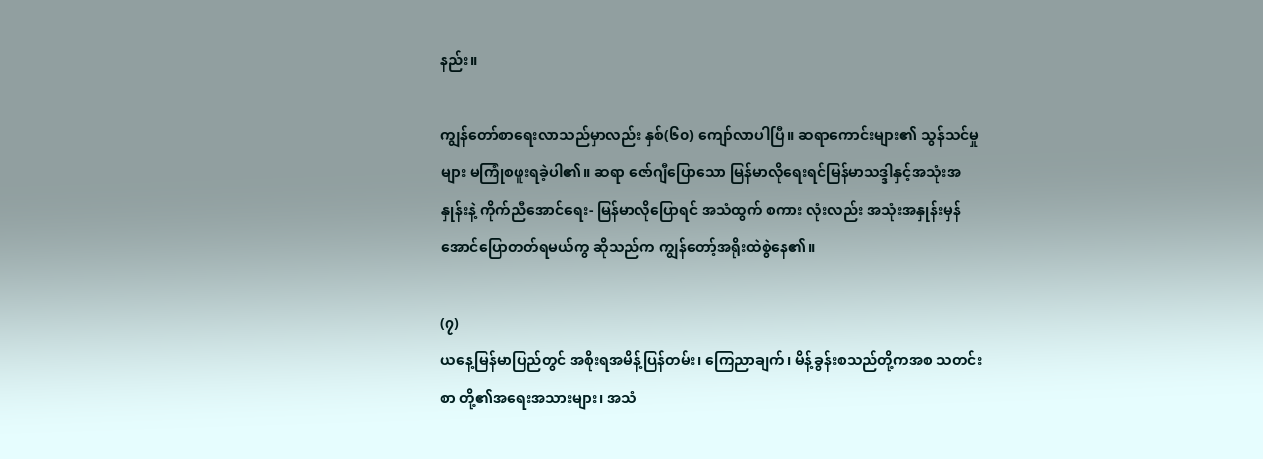နည်း။

ကျွန်တော်စာရေးလာသည်မှာလည်း နှစ်(၆၀) ကျော်လာပါပြီ။ ဆရာကောင်းများ၏ သွန်သင်မှုများ မကြုံစဖူးရခဲ့ပါ၏။ ဆရာ ဇော်ဂျီပြောသော မြန်မာလိုရေးရင်မြန်မာသဒ္ဒါနှင့်အသုံးအနှုန်းနဲ့ ကိုက်ညီအောင်ရေး- မြန်မာလိုပြောရင် အသံထွက် စကား လုံးလည်း အသုံးအနှုန်းမှန်အောင်ပြောတတ်ရမယ်ကွ ဆိုသည်က ကျွန်တော့်အရိုးထဲစွဲနေ၏။

(၇)
ယနေ့မြန်မာပြည်တွင် အစိုးရအမိန့်ပြန်တမ်း၊ ကြေညာချက်၊ မိန့်ခွန်းစသည်တို့ကအစ သတင်းစာ တို့၏အရေးအသားများ၊ အသံ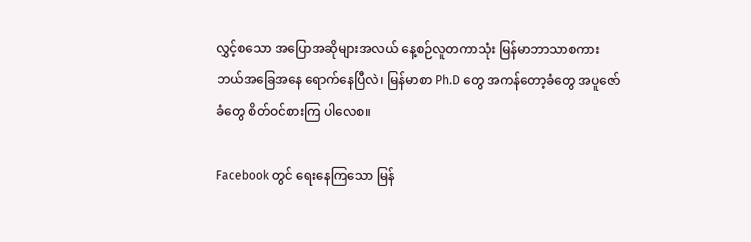လွှင့်စသော အပြောအဆိုများအလယ် နေ့စဉ်လူတကာသုံး မြန်မာဘာသာစကား ဘယ်အခြေအနေ ရောက်နေပြီလဲ၊ မြန်မာစာ Ph.D တွေ အကန်တော့ခံတွေ အပူဇော်ခံတွေ စိတ်ဝင်စားကြ ပါလေစ။

Facebook တွင် ရေးနေကြသော မြန်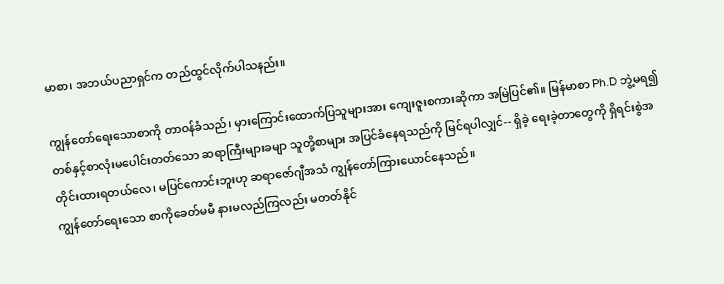မာစာ၊ အဘယ်ပညာရှင်က တည်ထွင်လိုက်ပါသနည်း။

ကျွန်တော်ရေးသောစာကို တာဝန်ခံသည်၊ မှားကြောင်းထောက်ပြသူများအား ကျေးဇူးစကားဆိုကာ အမြဲပြင်၏။ မြန်မာစာ Ph.D ဘွဲ့မရ၍ တစ်နှင့်စာလုံးမပေါင်းတတ်သော ဆရာကြီးများခမျာ သူတို့စာများ အပြင်ခံနေရသည်ကို မြင်ရပါလျှင်-- ရှိခဲ့ ရေးခဲ့တာတွေကို ရှိရင်းစွဲအတိုင်းထားရတယ်လေ၊ မပြင်ကောင်းဘူးဟု ဆရာဇော်ဂျီအသံ ကျွန်တော်ကြားယောင်နေသည်။
ကျွန်တော်ရေးသော စာကိုခေတ်မမီ နားမလည်ကြလည်း မတတ်နိုင်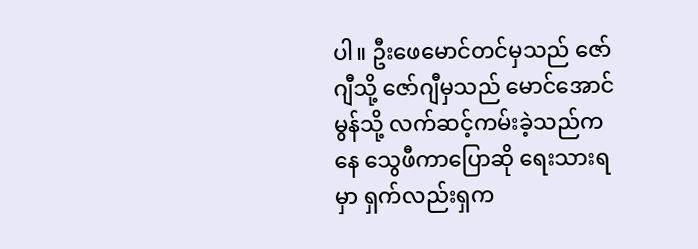ပါ။ ဦးဖေမောင်တင်မှသည် ဇော်ဂျီသို့ ဇော်ဂျီမှသည် မောင်အောင်မွန်သို့ လက်ဆင့်ကမ်းခဲ့သည်ကနေ သွေဖီကာပြောဆို ရေးသားရမှာ ရှက်လည်းရှက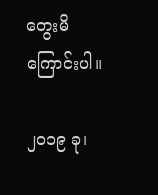တွေးမိကြောင်းပါ။

၂၀၁၉ ခု၊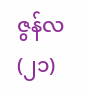ဇွန်လ (၂၁)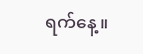ရက်နေ့။